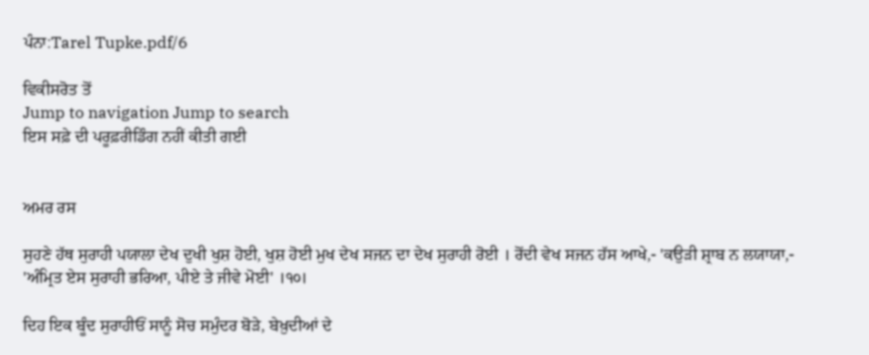ਪੰਨਾ:Tarel Tupke.pdf/6

ਵਿਕੀਸਰੋਤ ਤੋਂ
Jump to navigation Jump to search
ਇਸ ਸਫ਼ੇ ਦੀ ਪਰੂਫ਼ਰੀਡਿੰਗ ਨਹੀਂ ਕੀਤੀ ਗਈ


ਅਮਰ ਰਸ

ਸੁਹਣੇ ਹੱਥ ਸੁਰਾਹੀ ਪਯਾਲਾ ਦੇਖ ਦੁਖੀ ਖੁਸ਼ ਹੋਈ, ਖੁਸ਼ ਹੋਈ ਮੁਖ ਦੇਖ ਸਜਨ ਦਾ ਦੇਖ ਸੁਰਾਹੀ ਰੋਈ । ਰੋਂਦੀ ਵੇਖ ਸਜਨ ਹੱਸ ਆਖੇ,- 'ਕਉੜੀ ਸ਼੍ਰਾਬ ਨ ਲਯਾਯਾ,- 'ਅੰਮ੍ਰਿਤ ਏਸ ਸੁਰਾਹੀ ਭਰਿਆ, ਪੀਏ ਤੇ ਜੀਵੇ ਮੋਈ' ।੧੦।

ਦਿਹ ਇਕ ਬੂੰਦ ਸੁਰਾਹੀਓਂ ਸਾਨੂੰ ਸੋਚ ਸਮੁੰਦਰ ਬੋੜੇ, ਬੇਖ਼ੁਦੀਆਂ ਦੇ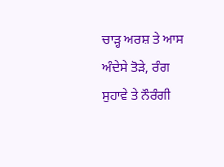ਚਾੜ੍ਹ ਅਰਸ਼ ਤੇ ਆਸ ਅੰਦੇਸੇ ਤੋੜੇ, ਰੰਗ ਸੁਹਾਵੇ ਤੇ ਨੌਰੰਗੀ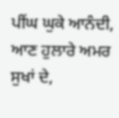ਪੀਂਘ ਘੁਕੇ ਆਨੰਦੀ, ਆਣ ਹੁਲਾਰੇ ਅਮਰ ਸੁਖਾਂ ਦੇ,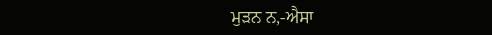ਮੁੜਨ ਨ,-ਐਸਾ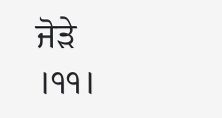ਜੋੜੇ ।੧੧।